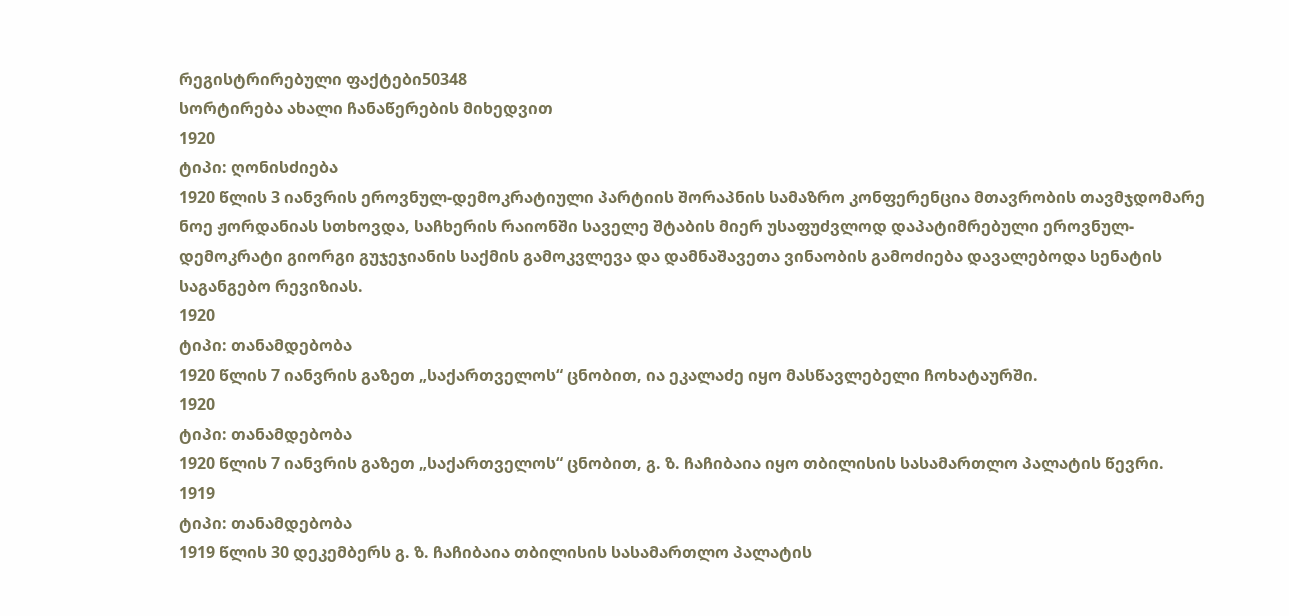რეგისტრირებული ფაქტები50348
სორტირება ახალი ჩანაწერების მიხედვით
1920
ტიპი: ღონისძიება
1920 წლის 3 იანვრის ეროვნულ-დემოკრატიული პარტიის შორაპნის სამაზრო კონფერენცია მთავრობის თავმჯდომარე ნოე ჟორდანიას სთხოვდა, საჩხერის რაიონში საველე შტაბის მიერ უსაფუძვლოდ დაპატიმრებული ეროვნულ-დემოკრატი გიორგი გუჯეჯიანის საქმის გამოკვლევა და დამნაშავეთა ვინაობის გამოძიება დავალებოდა სენატის საგანგებო რევიზიას.
1920
ტიპი: თანამდებობა
1920 წლის 7 იანვრის გაზეთ „საქართველოს“ ცნობით, ია ეკალაძე იყო მასწავლებელი ჩოხატაურში.
1920
ტიპი: თანამდებობა
1920 წლის 7 იანვრის გაზეთ „საქართველოს“ ცნობით, გ. ზ. ჩაჩიბაია იყო თბილისის სასამართლო პალატის წევრი.
1919
ტიპი: თანამდებობა
1919 წლის 30 დეკემბერს გ. ზ. ჩაჩიბაია თბილისის სასამართლო პალატის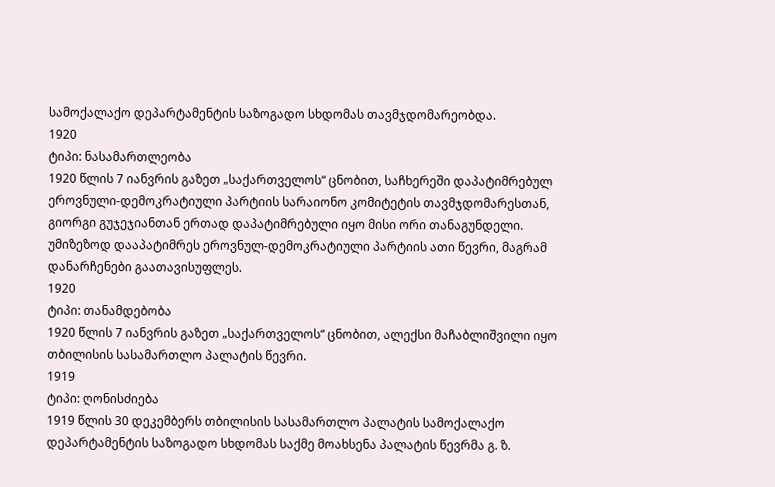სამოქალაქო დეპარტამენტის საზოგადო სხდომას თავმჯდომარეობდა.
1920
ტიპი: ნასამართლეობა
1920 წლის 7 იანვრის გაზეთ „საქართველოს“ ცნობით, საჩხერეში დაპატიმრებულ ეროვნული-დემოკრატიული პარტიის სარაიონო კომიტეტის თავმჯდომარესთან, გიორგი გუჯეჯიანთან ერთად დაპატიმრებული იყო მისი ორი თანაგუნდელი. უმიზეზოდ დააპატიმრეს ეროვნულ-დემოკრატიული პარტიის ათი წევრი, მაგრამ დანარჩენები გაათავისუფლეს.
1920
ტიპი: თანამდებობა
1920 წლის 7 იანვრის გაზეთ „საქართველოს“ ცნობით, ალექსი მაჩაბლიშვილი იყო თბილისის სასამართლო პალატის წევრი.
1919
ტიპი: ღონისძიება
1919 წლის 30 დეკემბერს თბილისის სასამართლო პალატის სამოქალაქო დეპარტამენტის საზოგადო სხდომას საქმე მოახსენა პალატის წევრმა გ. ზ.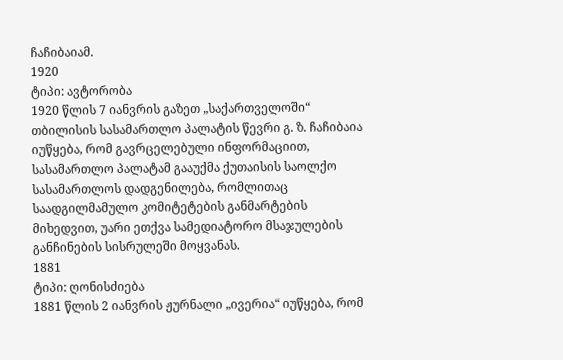ჩაჩიბაიამ.
1920
ტიპი: ავტორობა
1920 წლის 7 იანვრის გაზეთ „საქართველოში“ თბილისის სასამართლო პალატის წევრი გ. ზ. ჩაჩიბაია იუწყება, რომ გავრცელებული ინფორმაციით, სასამართლო პალატამ გააუქმა ქუთაისის საოლქო სასამართლოს დადგენილება, რომლითაც საადგილმამულო კომიტეტების განმარტების მიხედვით, უარი ეთქვა სამედიატორო მსაჯულების განჩინების სისრულეში მოყვანას.
1881
ტიპი: ღონისძიება
1881 წლის 2 იანვრის ჟურნალი „ივერია“ იუწყება, რომ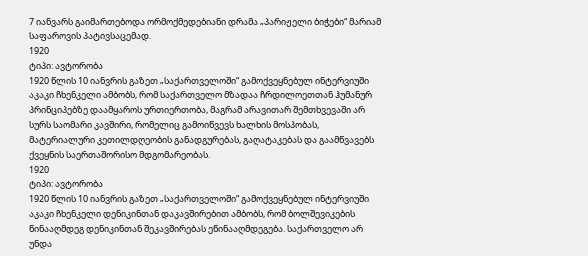7 იანვარს გაიმართებოდა ორმოქმედებიანი დრამა „პარიჟელი ბიჭები“ მარიამ საფაროვის პატივსაცემად.
1920
ტიპი: ავტორობა
1920 წლის 10 იანვრის გაზეთ „საქართველოში“ გამოქვეყნებულ ინტერვიუში აკაკი ჩხენკელი ამბობს, რომ საქართველო მზადაა ჩრდილოეთთან ჰუმანურ პრინციპებზე დაამყაროს ურთიერთობა, მაგრამ არავითარ შემთხვევაში არ სურს საომარი კავშირი, რომელიც გამოიწვევს ხალხის მოსპობას, მატერიალური კეთილდღეობის განადგურებას, გაღატაკებას და გაამწვავებს ქვეყნის საერთაშორისო მდგომარეობას.
1920
ტიპი: ავტორობა
1920 წლის 10 იანვრის გაზეთ „საქართველოში“ გამოქვეყნებულ ინტერვიუში აკაკი ჩხენკელი დენიკინთან დაკავშირებით ამბობს, რომ ბოლშევიკების წინააღმდეგ დენიკინთან შეკავშირებას ეწინააღმდეგება. საქართველო არ უნდა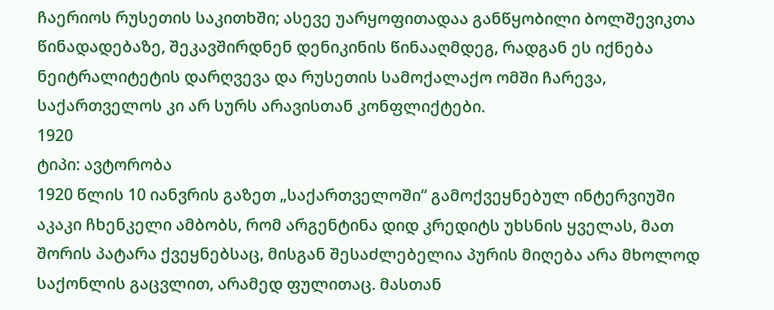ჩაერიოს რუსეთის საკითხში; ასევე უარყოფითადაა განწყობილი ბოლშევიკთა წინადადებაზე, შეკავშირდნენ დენიკინის წინააღმდეგ, რადგან ეს იქნება ნეიტრალიტეტის დარღვევა და რუსეთის სამოქალაქო ომში ჩარევა, საქართველოს კი არ სურს არავისთან კონფლიქტები.
1920
ტიპი: ავტორობა
1920 წლის 10 იანვრის გაზეთ „საქართველოში“ გამოქვეყნებულ ინტერვიუში აკაკი ჩხენკელი ამბობს, რომ არგენტინა დიდ კრედიტს უხსნის ყველას, მათ შორის პატარა ქვეყნებსაც, მისგან შესაძლებელია პურის მიღება არა მხოლოდ საქონლის გაცვლით, არამედ ფულითაც. მასთან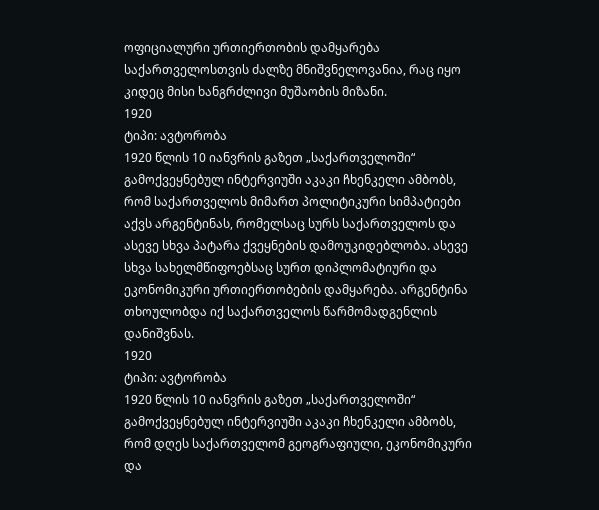ოფიციალური ურთიერთობის დამყარება საქართველოსთვის ძალზე მნიშვნელოვანია, რაც იყო კიდეც მისი ხანგრძლივი მუშაობის მიზანი.
1920
ტიპი: ავტორობა
1920 წლის 10 იანვრის გაზეთ „საქართველოში“ გამოქვეყნებულ ინტერვიუში აკაკი ჩხენკელი ამბობს, რომ საქართველოს მიმართ პოლიტიკური სიმპატიები აქვს არგენტინას, რომელსაც სურს საქართველოს და ასევე სხვა პატარა ქვეყნების დამოუკიდებლობა. ასევე სხვა სახელმწიფოებსაც სურთ დიპლომატიური და ეკონომიკური ურთიერთობების დამყარება. არგენტინა თხოულობდა იქ საქართველოს წარმომადგენლის დანიშვნას.
1920
ტიპი: ავტორობა
1920 წლის 10 იანვრის გაზეთ „საქართველოში“ გამოქვეყნებულ ინტერვიუში აკაკი ჩხენკელი ამბობს, რომ დღეს საქართველომ გეოგრაფიული, ეკონომიკური და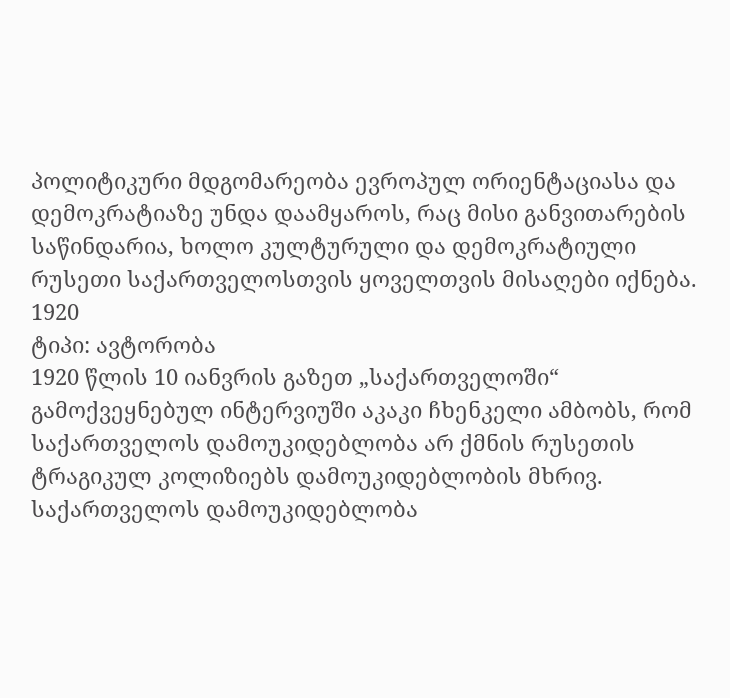პოლიტიკური მდგომარეობა ევროპულ ორიენტაციასა და დემოკრატიაზე უნდა დაამყაროს, რაც მისი განვითარების საწინდარია, ხოლო კულტურული და დემოკრატიული რუსეთი საქართველოსთვის ყოველთვის მისაღები იქნება.
1920
ტიპი: ავტორობა
1920 წლის 10 იანვრის გაზეთ „საქართველოში“ გამოქვეყნებულ ინტერვიუში აკაკი ჩხენკელი ამბობს, რომ საქართველოს დამოუკიდებლობა არ ქმნის რუსეთის ტრაგიკულ კოლიზიებს დამოუკიდებლობის მხრივ. საქართველოს დამოუკიდებლობა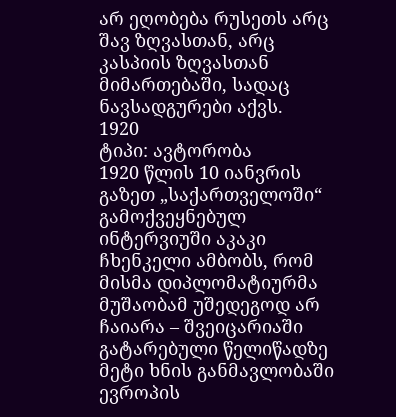არ ეღობება რუსეთს არც შავ ზღვასთან, არც კასპიის ზღვასთან მიმართებაში, სადაც ნავსადგურები აქვს.
1920
ტიპი: ავტორობა
1920 წლის 10 იანვრის გაზეთ „საქართველოში“ გამოქვეყნებულ ინტერვიუში აკაკი ჩხენკელი ამბობს, რომ მისმა დიპლომატიურმა მუშაობამ უშედეგოდ არ ჩაიარა – შვეიცარიაში გატარებული წელიწადზე მეტი ხნის განმავლობაში ევროპის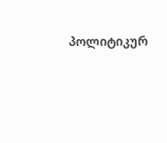პოლიტიკურ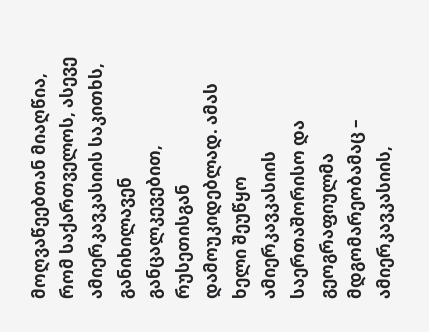მოღვაწეებთან მიაღწია, რომ საქართველოს, ასევე ამიერკავკასიის საკითხს, განიხილავენ განცალკევებით, რუსეთისგან დამოუკიდებლად. ამას ხელი შეუწყო ამიერკავკასიის საერთაშორისო და გეოგრაფიულმა მდგომარეობამაც – ამიერკავკასიის,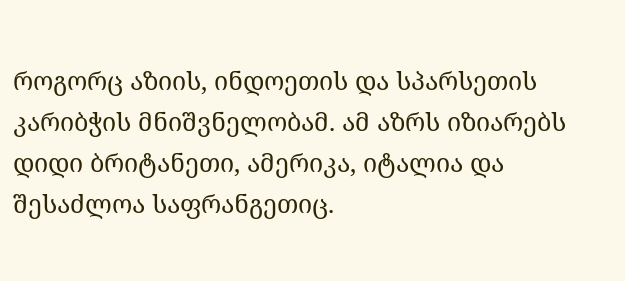როგორც აზიის, ინდოეთის და სპარსეთის კარიბჭის მნიშვნელობამ. ამ აზრს იზიარებს დიდი ბრიტანეთი, ამერიკა, იტალია და შესაძლოა საფრანგეთიც.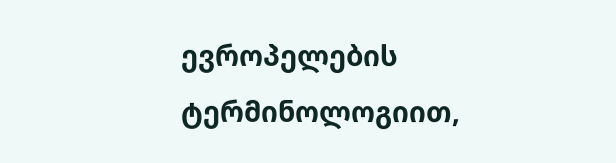ევროპელების ტერმინოლოგიით,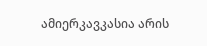ამიერკავკასია არის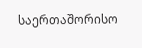საერთაშორისო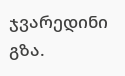ჯვარედინი გზა.